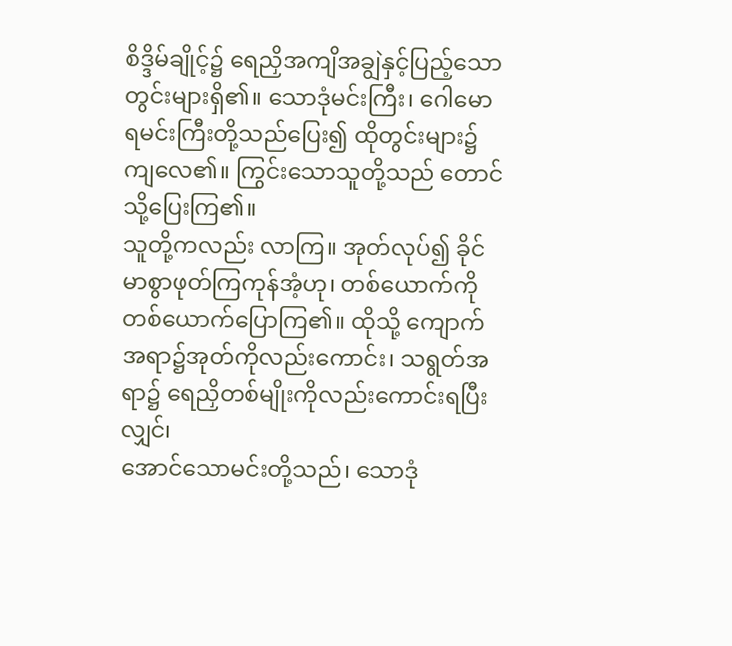စိဒ္ဒိမ်ချိုင့်၌ ရေညှိအကျိအချွဲနှင့်ပြည့်သော တွင်းများရှိ၏။ သောဒုံမင်းကြီး၊ ဂေါမောရမင်းကြီးတို့သည်ပြေး၍ ထိုတွင်းများ၌ ကျလေ၏။ ကြွင်းသောသူတို့သည် တောင်သို့ပြေးကြ၏။
သူတို့ကလည်း လာကြ။ အုတ်လုပ်၍ ခိုင်မာစွာဖုတ်ကြကုန်အံ့ဟု၊ တစ်ယောက်ကို တစ်ယောက်ပြောကြ၏။ ထိုသို့ ကျောက်အရာ၌အုတ်ကိုလည်းကောင်း၊ သရွတ်အရာ၌ ရေညှိတစ်မျိုးကိုလည်းကောင်းရပြီးလျှင်၊
အောင်သောမင်းတို့သည်၊ သောဒုံ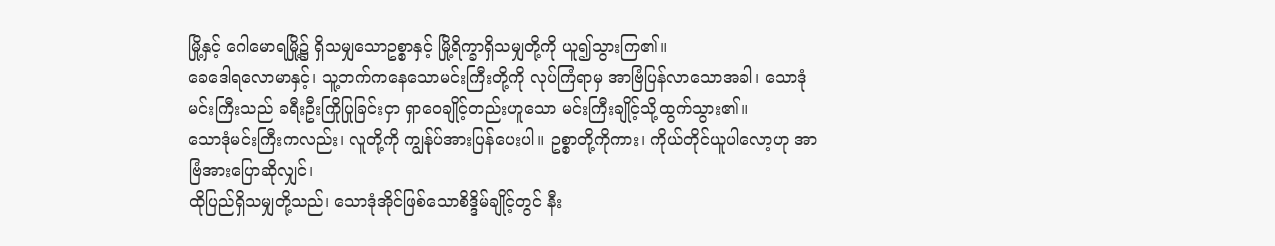မြို့နှင့် ဂေါမောရမြို့၌ ရှိသမျှသောဥစ္စာနှင့် မြို့ရိက္ခာရှိသမျှတို့ကို ယူ၍သွားကြ၏။
ခေဒေါရလောမာနှင့်၊ သူ့ဘက်ကနေသောမင်းကြီးတို့ကို လုပ်ကြံရာမှ အာဗြံပြန်လာသောအခါ၊ သောဒုံမင်းကြီးသည် ခရီးဦးကြိုပြုခြင်းငှာ ရှာဝေချိုင့်တည်းဟူသော မင်းကြီးချိုင့်သို့ထွက်သွား၏။
သောဒုံမင်းကြီးကလည်း၊ လူတို့ကို ကျွန်ုပ်အားပြန်ပေးပါ။ ဥစ္စာတို့ကိုကား၊ ကိုယ်တိုင်ယူပါလော့ဟု အာဗြံအားပြောဆိုလျှင်၊
ထိုပြည်ရှိသမျှတို့သည်၊ သောဒုံအိုင်ဖြစ်သောစိဒ္ဒိမ်ချိုင့်တွင် နီး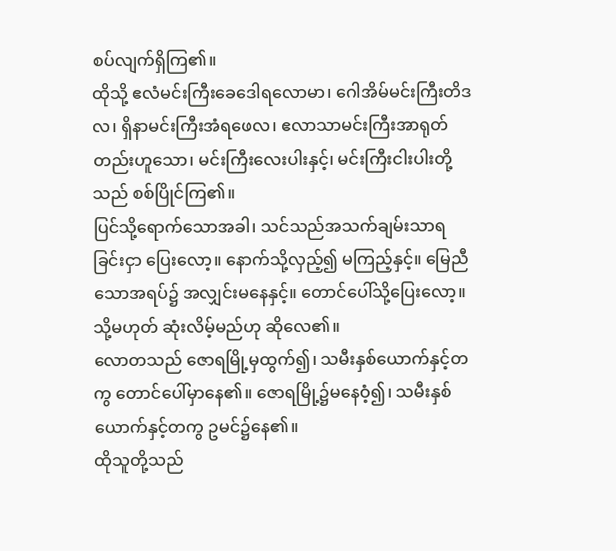စပ်လျက်ရှိကြ၏။
ထိုသို့ ဧလံမင်းကြီးခေဒေါရလောမာ၊ ဂေါအိမ်မင်းကြီးတိဒလ၊ ရှိနာမင်းကြီးအံရဖေလ၊ ဧလာသာမင်းကြီးအာရုတ်တည်းဟူသော၊ မင်းကြီးလေးပါးနှင့်၊ မင်းကြီးငါးပါးတို့သည် စစ်ပြိုင်ကြ၏။
ပြင်သို့ရောက်သောအခါ၊ သင်သည်အသက်ချမ်းသာရခြင်းငှာ ပြေးလော့။ နောက်သို့လှည့်၍ မကြည့်နှင့်။ မြေညီသောအရပ်၌ အလျှင်းမနေနှင့်။ တောင်ပေါ်သို့ပြေးလော့။ သို့မဟုတ် ဆုံးလိမ့်မည်ဟု ဆိုလေ၏။
လောတသည် ဇောရမြို့မှထွက်၍၊ သမီးနှစ်ယောက်နှင့်တကွ တောင်ပေါ်မှာနေ၏။ ဇောရမြို့၌မနေဝံ့၍၊ သမီးနှစ်ယောက်နှင့်တကွ ဥမင်၌နေ၏။
ထိုသူတို့သည်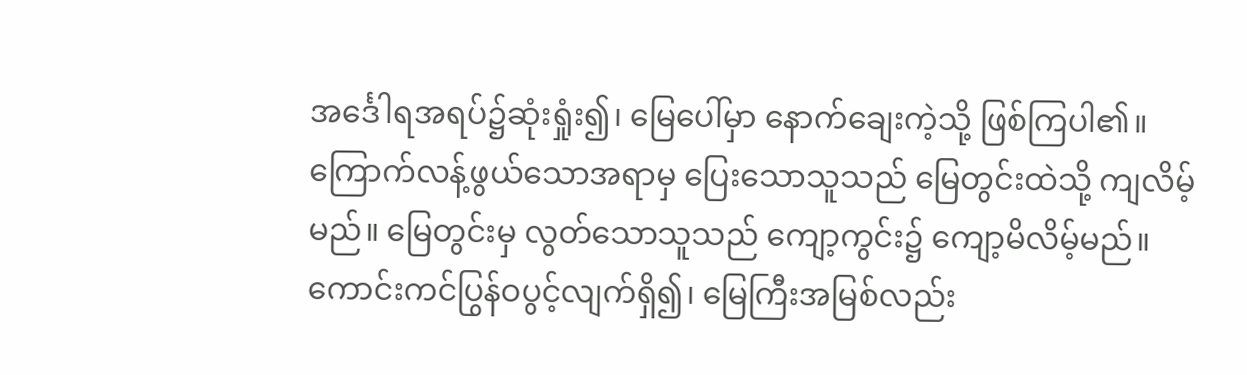အင်္ဒေါရအရပ်၌ဆုံးရှုံး၍၊ မြေပေါ်မှာ နောက်ချေးကဲ့သို့ ဖြစ်ကြပါ၏။
ကြောက်လန့်ဖွယ်သောအရာမှ ပြေးသောသူသည် မြေတွင်းထဲသို့ ကျလိမ့်မည်။ မြေတွင်းမှ လွတ်သောသူသည် ကျော့ကွင်း၌ ကျော့မိလိမ့်မည်။ ကောင်းကင်ပြွန်ဝပွင့်လျက်ရှိ၍၊ မြေကြီးအမြစ်လည်း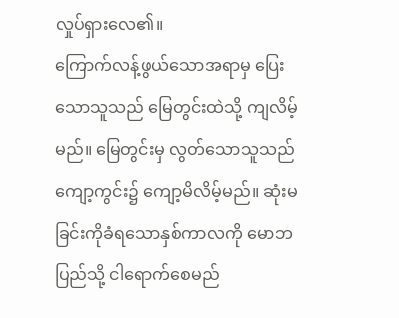လှုပ်ရှားလေ၏။
ကြောက်လန့်ဖွယ်သောအရာမှ ပြေးသောသူသည် မြေတွင်းထဲသို့ ကျလိမ့်မည်။ မြေတွင်းမှ လွတ်သောသူသည် ကျော့ကွင်း၌ ကျော့မိလိမ့်မည်။ ဆုံးမခြင်းကိုခံရသောနှစ်ကာလကို မောဘပြည်သို့ ငါရောက်စေမည်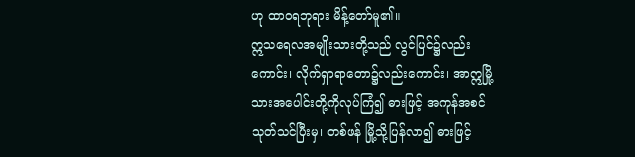ဟု ထာဝရဘုရား မိန့်တော်မူ၏။
ဣသရေလအမျိုးသားတို့သည် လွင်ပြင်၌လည်းကောင်း၊ လိုက်ရှာရာတော၌လည်းကောင်း၊ အာဣမြို့သားအပေါင်းတို့ကိုလုပ်ကြံ၍ ဓားဖြင့် အကုန်အစင်သုတ်သင်ပြီးမှ၊ တစ်ဖန် မြို့သို့ပြန်လာ၍ ဓားဖြင့်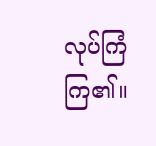လုပ်ကြံကြ၏။